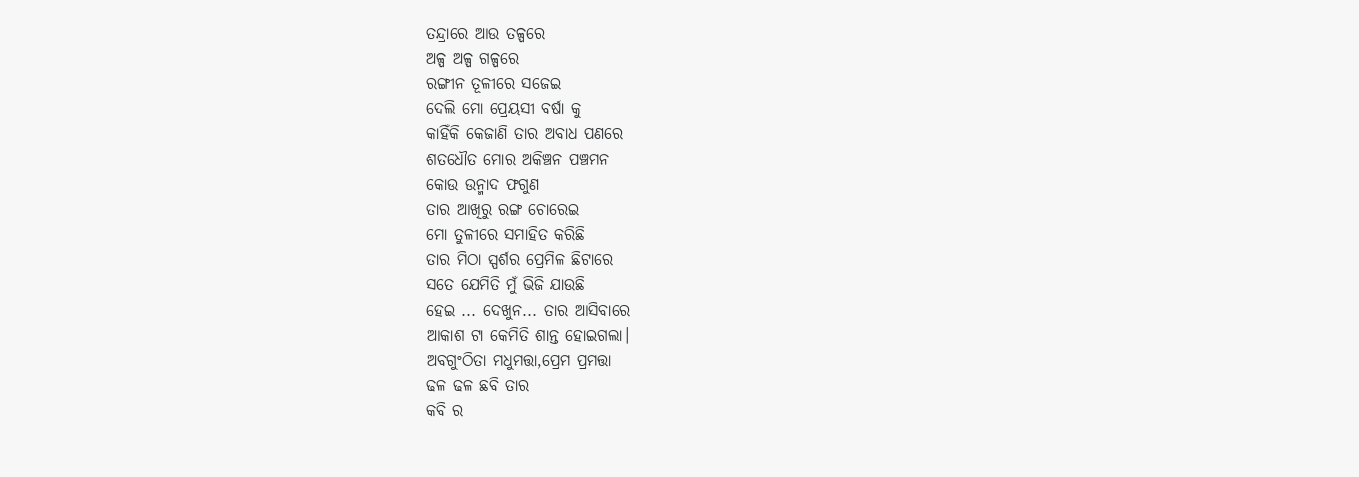ତନ୍ଦ୍ରାରେ ଆଉ ତଳ୍ପରେ
ଅଳ୍ପ ଅଳ୍ପ ଗଳ୍ପରେ
ରଙ୍ଗୀନ ତୂଳୀରେ ସଜେଇ
ଦେଲି ମୋ ପ୍ରେୟସୀ ବର୍ଷା କୁ
କାହିଁକି କେଜାଣି ତାର ଅବାଧ ପଣରେ
ଶତଧୌତ ମୋର ଅକିଞ୍ଚନ ପଞ୍ଚମନ
କୋଉ ଉନ୍ମାଦ ଫଗୁଣ
ତାର ଆଖିରୁ ରଙ୍ଗ ଚୋରେଇ
ମୋ ତୁଳୀରେ ସମାହିତ କରିଛି
ତାର ମିଠା ସ୍ପର୍ଶର ପ୍ରେମିଳ ଛିଟାରେ
ସତେ ଯେମିତି ମୁଁ ଭିଜି ଯାଉଛି
ହେଇ ... ଦେଖୁନ... ତାର ଆସିବାରେ
ଆକାଶ ଟା କେମିତି ଶାନ୍ତ ହୋଇଗଲା।
ଅବଗୁଂଠିତା ମଧୁମତ୍ତା,ପ୍ରେମ ପ୍ରମତ୍ତା
ଢଳ ଢଳ ଛବି ତାର
କବି ର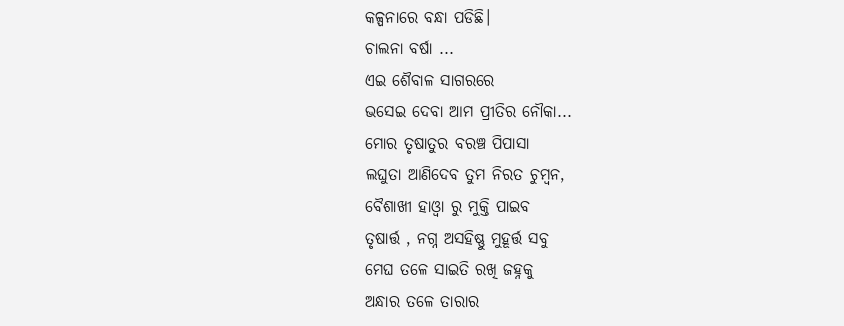କଳ୍ପନାରେ ବନ୍ଧା ପଡିଛି।
ଚାଲନା ବର୍ଷା ...
ଏଇ ଶୈବାଳ ସାଗରରେ
ଭସେଇ ଦେବା ଆମ ପ୍ରୀତିର ନୌକା...
ମୋର ତୃଷାତୁର ବରଞ୍ଚ ପିପାସା
ଲଘୁତା ଆଣିଦେବ ତୁମ ନିରତ ଚୁମ୍ବନ,
ବୈଶାଖୀ ହାଓ୍ବା ରୁ ମୁକ୍ତି ପାଇବ
ତୃଷାର୍ତ୍ତ , ନଗ୍ନ ଅସହିଷ୍ଣୁ ମୁହୂର୍ତ୍ତ ସବୁ
ମେଘ ତଳେ ସାଇତି ରଖି ଜହ୍ନକୁ
ଅନ୍ଧାର ତଳେ ତାରାର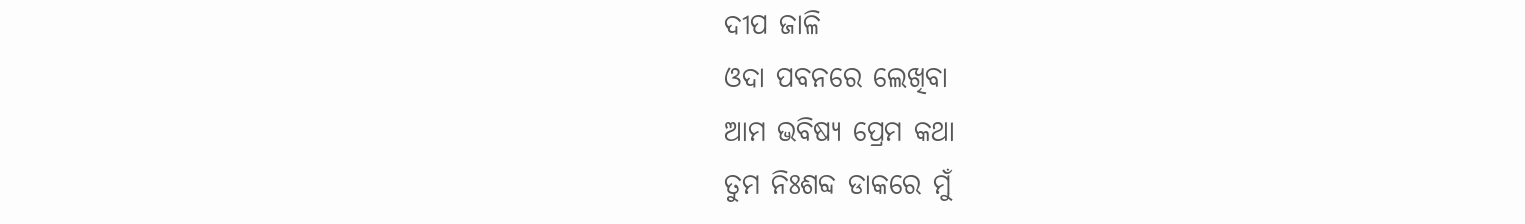ଦୀପ ଜାଳି
ଓଦା ପବନରେ ଲେଖିବା
ଆମ ଭବିଷ୍ୟ ପ୍ରେମ କଥା
ତୁମ ନିଃଶବ୍ଦ ଡାକରେ ମୁଁ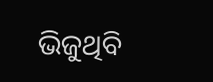ଭିଜୁଥିବି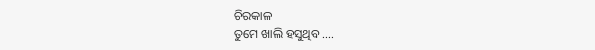ଚିରକାଳ
ତୁମେ ଖାଲି ହସୁଥିବ ....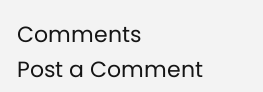Comments
Post a Comment